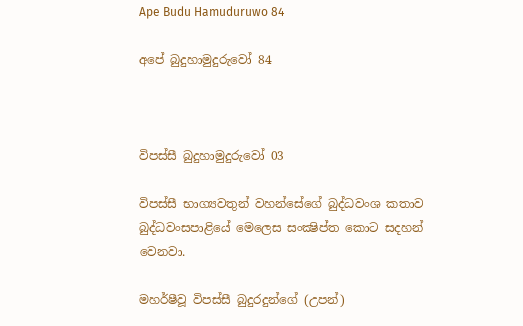Ape Budu Hamuduruwo 84

අපේ බුදුහාමුදුරුවෝ 84



විපස්සී බුදුහාමුදුරුවෝ 03

විපස්සී භාග්‍යවතුන් වහන්සේගේ බුද්ධවංශ කතාව බුද්ධවංසපාළියේ මෙලෙස සංක්‍ෂිප්ත කොට සදහන් වෙනවා.

මහර්ෂීවූ විපස්සී බුදුරදුන්ගේ (උපන්)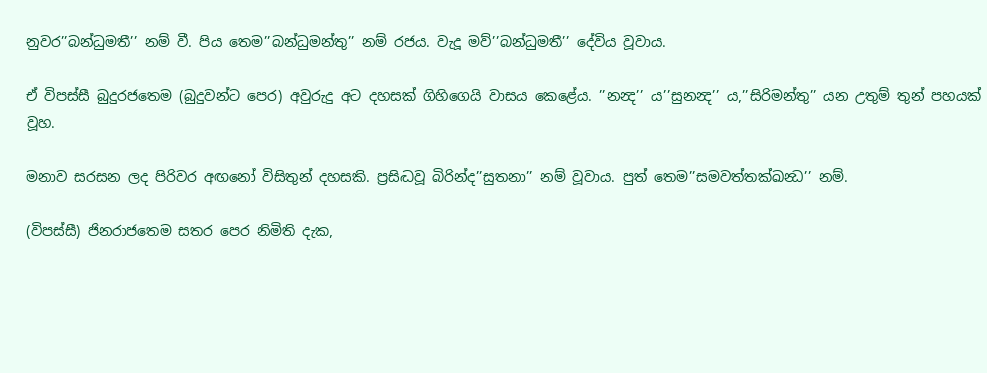නුවර’’බන්ධුමතී’’ නම් වී. පිය තෙම’’බන්ධුමන්තු’’ නම් රජය. වැදූ මව්’’බන්ධුමතී’’ දේවිය වූවාය.

ඒ විපස්සී බුදුරජතෙම (බුදුවන්ට පෙර) අවුරුදු අට දහසක් ගිහිගෙයි වාසය කෙළේය. ’’නන්‍ද’’ ය’’සුනන්‍ද’’ ය,’’සිරිමන්තු’’ යන උතුම් තුන් පහයක් වූහ.

මනාව සරසන ලද පිරිවර අඟනෝ විසිතුන් දහසකි. ප්‍රසිද්‍ධවූ බිරින්ද’’සුතනා’’ නම් වූවාය. පුත් තෙම’’සමවත්තක්ඛන්‍ධ’’ නම්.

(විපස්සී) ජිනරාජතෙම සතර පෙර නිමිති දැක,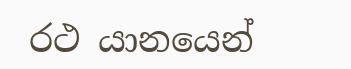රථ යානයෙන්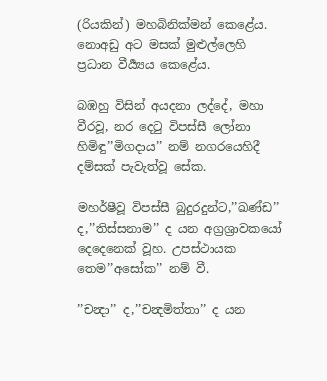(රියකින්) මහබිනික්මන් කෙළේය. නොඅඩු අට මසක් මුළුල්ලෙහි ප්‍රධාන වීර්‍ය්‍යය කෙළේය.

බඹහු විසින් අයදනා ලද්දේ, මහා වීරවූ, නර දෙටු විපස්සී ලෝනා හිමිඳු’’මිගදාය’’ නම් නගරයෙහිදී දම්සක් පැවැත්වූ සේක.

මහර්ෂීවූ විපස්සී බුදුරදුන්ට,’’ඛණ්ඩ’’ ද,’’තිස්සනාම’’ ද යන අග්‍රශ්‍රාවකයෝ දෙදෙනෙක් වූහ. උපස්ථායක තෙම’’අසෝක’’ නම් වී.

’’චන්‍දා’’ ද,’’චන්‍දමිත්තා’’ ද යන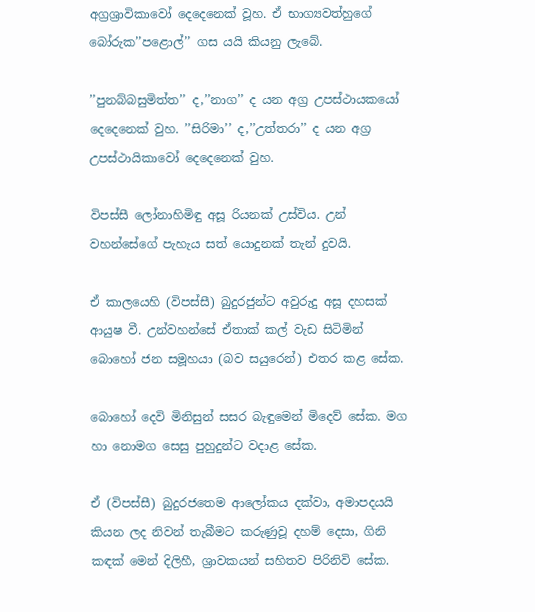අග්‍රශ්‍රාවිකාවෝ දෙදෙනෙක් වූහ. ඒ භාග්‍යවත්හුගේ බෝරුක’’පළොල්’’ ගස යයි කියනු ලැබේ.

’’පුනබ්බසුමිත්ත’’ ද,’’නාග’’ ද යන අග්‍ර උපස්ථායකයෝ දෙදෙනෙක් වුහ. ’’සිරිමා’’ ද,’’උත්තරා’’ ද යන අග්‍ර උපස්ථායිකාවෝ දෙදෙනෙක් වුහ.

විපස්සී ලෝනාහිමිඳු අසූ රියනක් උස්විය. උන් වහන්සේගේ පැහැය සත් යොදුනක් තැන් දුවයි.

ඒ කාලයෙහි (විපස්සී) බුදුරජුන්ට අවුරුදු අසූ දහසක් ආයුෂ වී. උන්වහන්සේ ඒතාක් කල් වැඩ සිටිමින් බොහෝ ජන සමූහයා (බව සයුරෙන්) එතර කළ සේක.

බොහෝ දෙවි මිනිසුන් සසර බැඳුමෙන් මිදෙව් සේක. මග හා නොමග සෙසු පුහුදුන්ට වදාළ සේක.

ඒ (විපස්සී) බුදුරජතෙම ආලෝකය දක්වා, අමාපදයයි කියන ලද නිවන් තැබීමට කරුණුවූ දහම් දෙසා, ගිනි කඳක් මෙන් දිලිහී, ශ්‍රාවකයන් සහිතව පිරිනිවි සේක.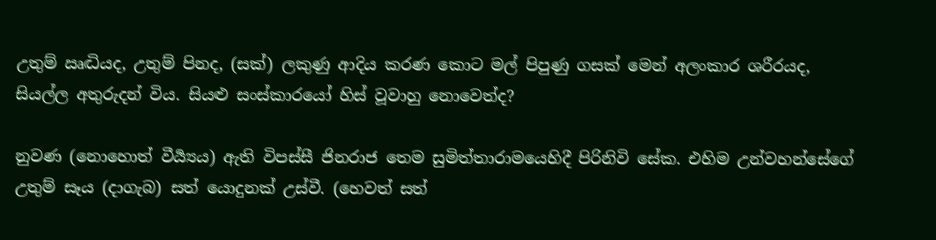උතුම් ඍද්‍ධියද, උතුම් පිනද, (සක්) ලකුණු ආදිය කරණ කොට මල් පිපුණු ගසක් මෙන් අලංකාර ශරීරයද, සියල්ල අතුරුදන් විය. සියළු සංස්කාරයෝ හිස් වූවාහු නොවෙත්ද?

නුවණ (නොහොත් වීර්‍ය්‍යය) ඇති විපස්සී ජිනරාජ තෙම සුමිත්තාරාමයෙහිදී පිරිනිවි සේක. එහිම උන්වහන්සේගේ උතුම් සෑය (දාගැබ) සත් යොදුනක් උස්වී. (හෙවත් සත්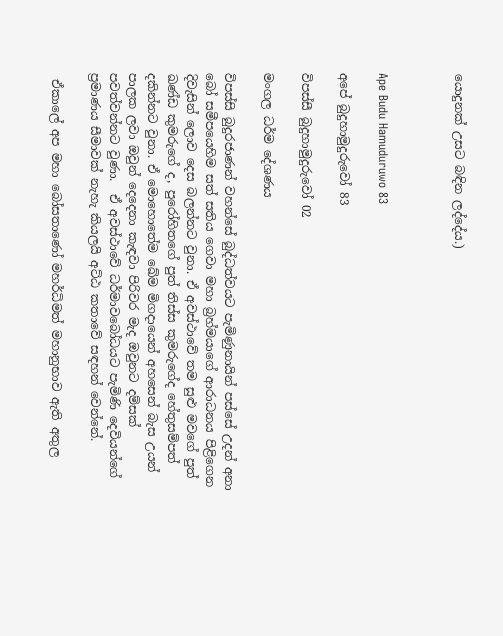යොදුනක් උසට බඳින ලද්දේය.)



Ape Budu Hamuduruwo 83

අපේ බුදුහාමුදුරුවෝ 83

විපස්සී බුදුහාමුදුරුවෝ 02

මංගල ධර්ම දේශණය

විපස්සි බුදුරජාණන් වහන්සේ බුද්ධත්වයට පැමිණුනායින් පස්සේ උදන් අනා බෝ සමීපයෙහිම සත් සතිය ගෙවා මහා බ්‍රහ්මයාගේ ආරාධනය පිළිගෙන දිවැසින් ලොව දෙස බලන්නට වුනා. ඒ අවස්ථාවේ තම සුළු මවගේ පුත් ඛණ්ඩ කුමරුගේ ද, පුරෝහිතගේ පුත් තිස්ස කුමරුගේද හේතුසම්පත් දකින්නට වුනා. ඒ මොහොතේම ඛේම මිගදායෙන් අහසෙන් බැස උයන් පාලක ලවා ඔවුන් දෙදෙනා කැඳවා පිරිවර මැද ඔවුනට දම්සක් පවත්වන්නට වුණා.  ඒ අවස්ථාවේ ධර්මාවබෝධයට පැමිණි දෙවියන්ගේ ප්‍රමාණය සීමාවක් නැහැ කියලයි අට්ඨ කතාවේ සඳහන් වෙන්නේ.

 ඒකාලේ අප මහා බෝසතාණෝ මහර්ධිමත් මහානුභාව ඇති අතුල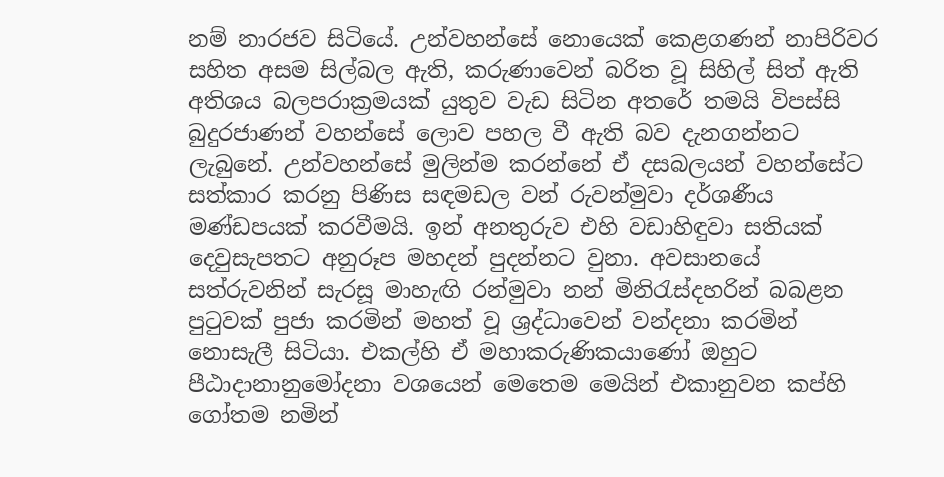නම් නාරජව සිටියේ. උන්වහන්සේ නොයෙක් කෙළගණන් නාපිරිවර සහිත අසම සිල්බල ඇති, කරුණාවෙන් බරිත වූ සිහිල් සිත් ඇති අතිශය බලපරාක්‍රමයක් යුතුව වැඩ සිටින අතරේ තමයි විපස්සි බුදුරජාණන් වහන්සේ ලොව පහල වී ඇති බව දැනගන්නට ලැබුනේ. උන්වහන්සේ මුලින්ම කරන්නේ ඒ දසබලයන් වහන්සේට සත්කාර කරනු පිණිස සඳමඩල වන් රුවන්මුවා දර්ශණීය මණ්ඩපයක් කරවීමයි. ඉන් අනතුරුව එහි වඩාහිඳුවා සතියක් දෙවුසැපතට අනුරූප මහදන් පුදන්නට වුනා. අවසානයේ සත්රුවනින් සැරසූ මාහැඟි රන්මුවා නන් මිනිරැස්දහරින් බබළන පුටුවක් පුජා කරමින් මහත් වූ ශ්‍රද්ධාවෙන් වන්දනා කරමින් නොසැලී සිටියා. එකල්හි ඒ මහාකරුණිකයාණෝ ඔහුට පීඨාදානානුමෝදනා වශයෙන් මෙතෙම මෙයින් එකානුවන කප්හි ගෝතම නමින්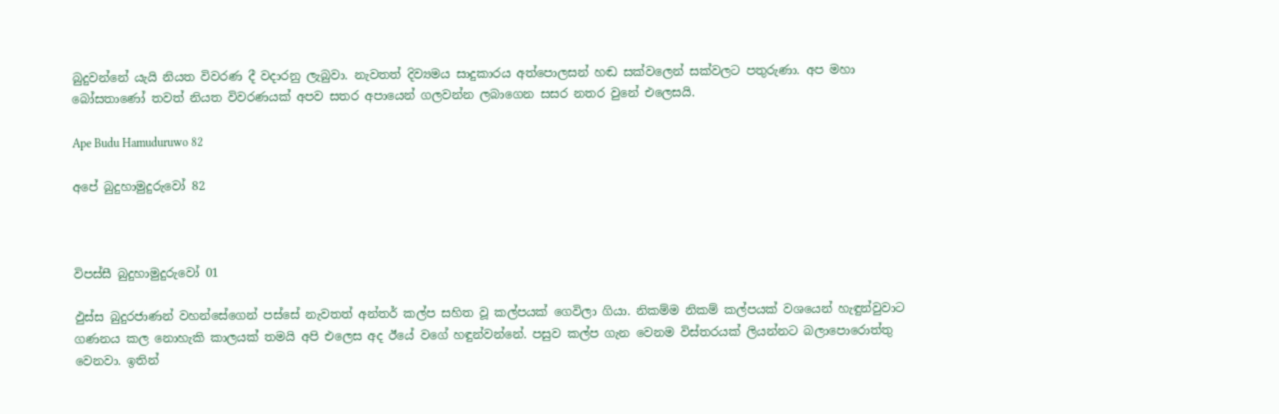බුදුවන්නේ යැයි නියත විවරණ දී වදාරනු ලැබුවා. නැවතත් දිව්‍යමය සාදුකාරය අත්පොලසන් හඬ සක්වලෙන් සක්වලට පතුරුණා. අප මහා බෝසතාණෝ තවත් නියත විවරණයක් අපව සතර අපායෙන් ගලවන්න ලබාගෙන සසර නතර වුනේ එලෙසයි.

Ape Budu Hamuduruwo 82

අපේ බුදුහාමුදුරුවෝ 82



විපස්සී බුදුහාමුදුරුවෝ 01

ඵුස්ස බුදුරජාණන් වහන්සේගෙන් පස්සේ නැවතත් අන්තර් කල්ප සහිත වූ කල්පයක් ගෙවිලා ගියා. නිකම්ම නිකම් කල්පයක් වශයෙන් හැඳුන්වුවාට ගණනය කල නොහැකි කාලයක් තමයි අපි එලෙස අද ඊයේ වගේ හඳුන්වන්නේ. පසුව කල්ප ගැන වෙනම විස්තරයක් ලියන්නට බලාපොරොත්තු වෙනවා. ඉතින්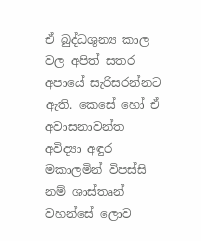ඒ බුද්ධශුන්‍ය කාල වල අපිත් සතර අපායේ සැරිසරන්නට ඇති. කෙසේ හෝ ඒ අවාසනාවන්ත අවිද්‍යා අඳුර මකාලමින් විපස්සි නම් ශාස්තෘන් වහන්සේ ලොව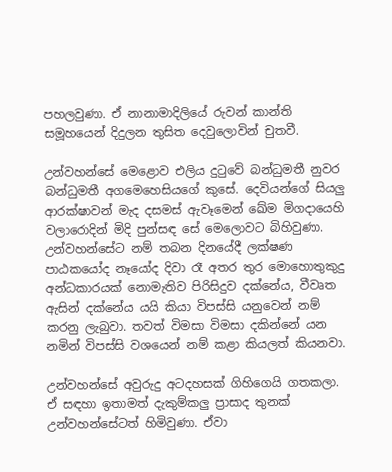පහලවුණා. ඒ නානාමාදිලියේ රුවන් කාන්ති සමූහයෙන් දිදුලන තුසිත දෙවුලොවින් චුතවී.

උන්වහන්සේ මෙළොව එලිය දුටුවේ බන්ධුමතී නුවර බන්ධුමතී අගමෙහෙසියගේ කුසේ. දෙවියන්ගේ සියලු ආරක්ෂාවන් මැද දසමස් ඇවෑමෙන් ඛේම මිගදායෙහි වලාරොදින් මිදි පුන්සඳ සේ මෙලොවට බිහිවුණා. උන්වහන්සේට නම් තබන දිනයේදී ලක්ෂණ පාඨකයෝද නෑයෝද දිවා රෑ අතර තුර මොහොතුකුදු අන්ධකාරයක් නොමැතිව පිරිසිදුව දක්නේය, වීවෘත ඇසින් දක්නේය යයි කියා විපස්සි යනුවෙන් නම් කරනු ලැබුවා. තවත් විමසා විමසා දකින්නේ යන නමින් විපස්සි වශයෙන් නම් කළා කියලත් කියනවා.

උන්වහන්සේ අවුරුදු අටදහසක් ගිහිගෙයි ගතකලා. ඒ සඳහා ඉතාමත් දැකුම්කලු ප්‍රාසාද තුනක් උන්වහන්සේටත් හිමිවුණා. ඒවා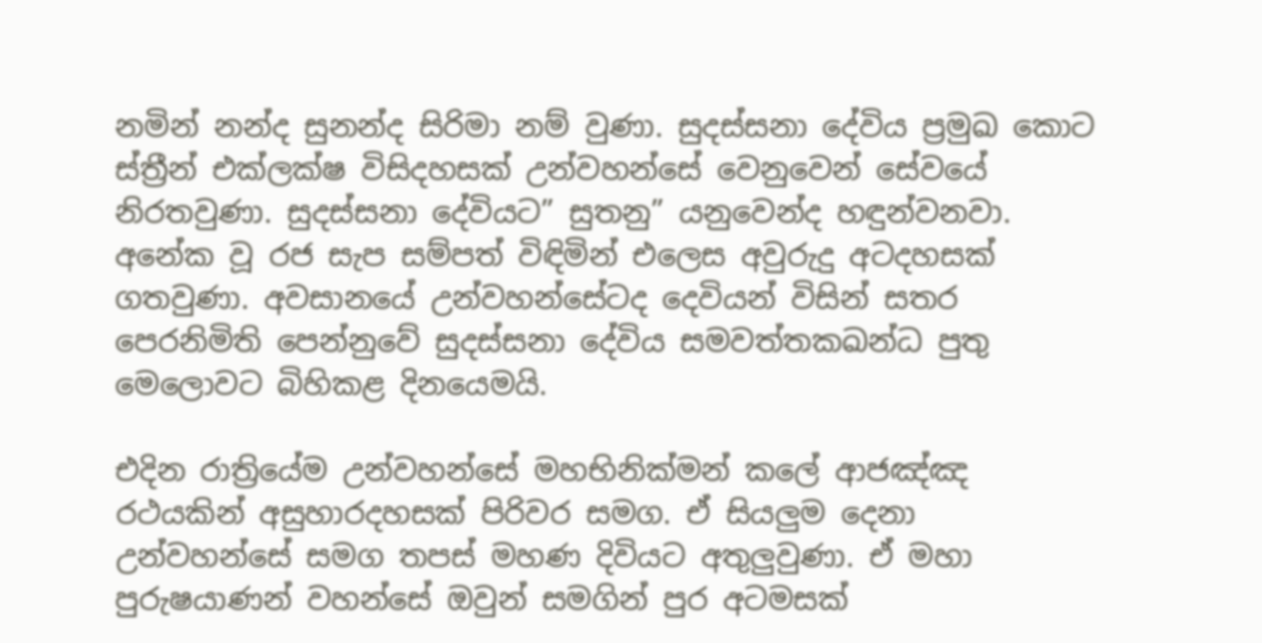නමින් නන්ද සුනන්ද සිරිමා නම් වුණා. සුදස්සනා දේවිය ප්‍රමුඛ කොට ස්ත්‍රීන් එක්ලක්ෂ විසිදහසක් උන්වහන්සේ වෙනුවෙන් සේවයේ නිරතවුණා. සුදස්සනා දේවියට” සුතනු” යනුවෙන්ද හඳුන්වනවා.  අනේක වූ රජ සැප සම්පත් විඳිමින් එලෙස අවුරුදු අටදහසක් ගතවුණා. අවසානයේ උන්වහන්සේටද දෙවියන් විසින් සතර පෙරනිමිති පෙන්නුවේ සුදස්සනා දේවිය සමවත්තකඛන්ධ පුතු මෙලොවට බිහිකළ දිනයෙමයි.

එදින රාත්‍රියේම උන්වහන්සේ මහභිනික්මන් කලේ ආජඤ්ඤ රථයකින් අසුහාරදහසක් පිරිවර සමග. ඒ සියලුම දෙනා උන්වහන්සේ සමග තපස් මහණ දිවියට අතුලුවුණා. ඒ මහා පුරුෂයාණන් වහන්සේ ඔවුන් සමගින් පුර අටමසක්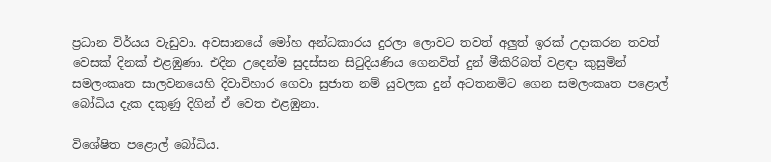ප්‍රධාන විර්යය වැඩුවා. අවසානයේ මෝහ අන්ධකාරය දුරලා ලොවට තවත් අලුත් ඉරක් උදාකරන තවත් වෙසක් දිනක් එළඹුණා. එදින උදෙන්ම සුදස්සන සිටුදියණිය ගෙනවිත් දුන් මීකිරිබත් වළඳා කුසුමින් සමලංකෘත සාලවනයෙහි දිවාවිහාර ගෙවා සුජාත නම් යුවලක දුන් අටතනමිට ගෙන සමලංකෘත පළොල් බෝධිය දැක දකුණු දිගින් ඒ වෙත එළඹුනා.

විශේෂිත පළොල් බෝධිය.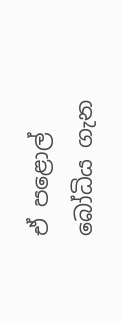ඒ පළොල් බෝධිය ගැන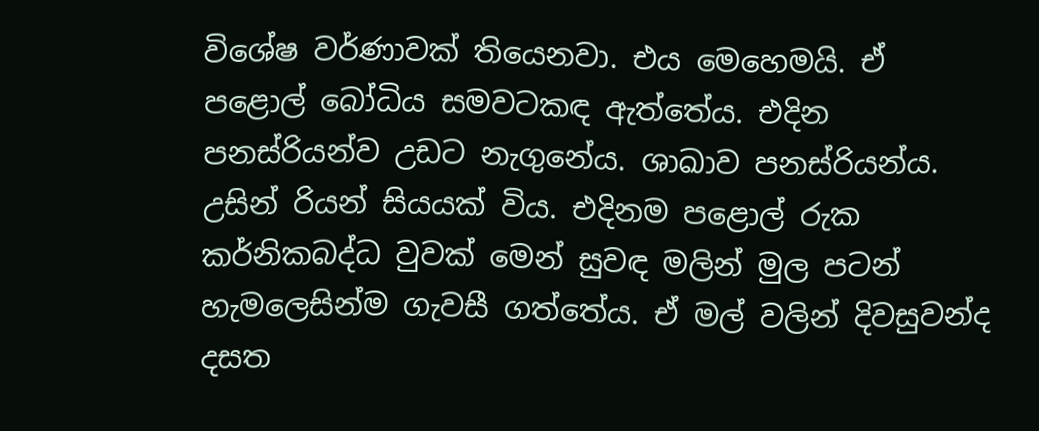විශේෂ වර්ණාවක් තියෙනවා. එය මෙහෙමයි. ඒ පළොල් බෝධිය සමවටකඳ ඇත්තේය. එදින පනස්රියන්ව උඩට නැගුනේය. ශාඛාව පනස්රියන්ය. උසින් රියන් සියයක් විය. එදිනම පළොල් රුක කර්නිකබද්ධ වුවක් මෙන් සුවඳ මලින් මුල පටන් හැමලෙසින්ම ගැවසී ගත්තේය. ඒ මල් වලින් දිවසුවන්ද දසත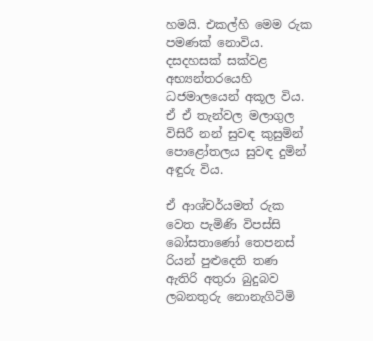හමයි. එකල්හි මෙම රුක පමණක් නොවිය. දසදහසක් සක්වළ අභ්‍යන්තරයෙහි ධජමාලයෙන් අකූල විය. ඒ ඒ තැන්වල මලාගුල විසිරී නන් සුවඳ කුසුමින් පොළෝතලය සුවඳ දුමින් අඳුරු විය.

ඒ ආශ්චර්යමත් රුක වෙත පැමිණි විපස්සි බෝසතාණෝ තෙපනස් රියන් පුළුදෙති තණ ඇතිරි අතුරා බුදුබව ලබනතුරු නොනැගිටිමි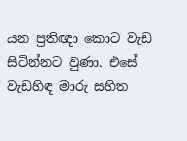යන ප්‍රතිඥා කොට වැඩ සිටින්නට වුණා. එසේ වැඩහිඳ මාරු සහිත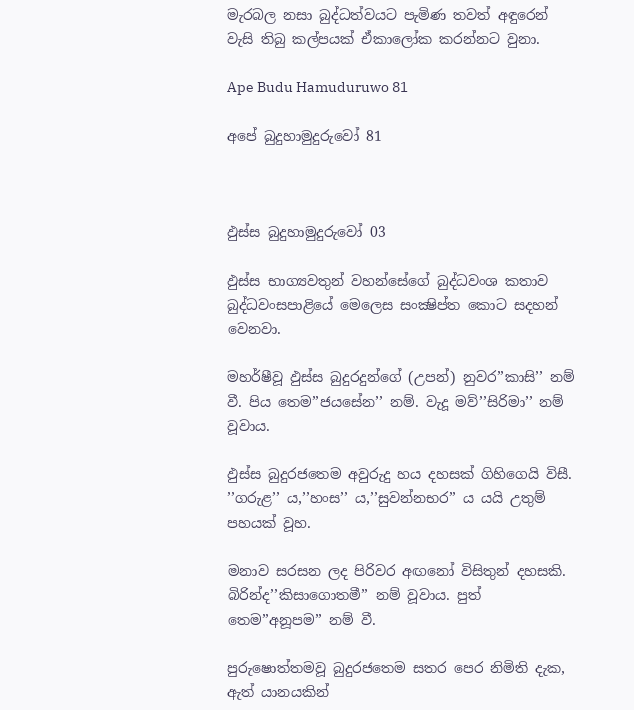මැරබල නසා බුද්ධත්වයට පැමිණ තවත් අඳුරෙන් වැසි තිබු කල්පයක් ඒකාලෝක කරන්නට වුනා.

Ape Budu Hamuduruwo 81

අපේ බුදුහාමුදුරුවෝ 81



ඵුස්ස බුදුහාමුදුරුවෝ 03

ඵුස්ස භාග්‍යවතුන් වහන්සේගේ බුද්ධවංශ කතාව බුද්ධවංසපාළියේ මෙලෙස සංක්‍ෂිප්ත කොට සදහන් වෙනවා.

මහර්ෂීවූ ඵුස්ස බුදුරදුන්ගේ (උපන්) නුවර’’කාසි’’ නම් වී. පිය තෙම’’ජයසේන’’ නම්. වැදූ මව්’’සිරිමා’’ නම් වූවාය.

ඵුස්ස බුදුරජතෙම අවුරුදු හය දහසක් ගිහිගෙයි විසී. ’’ගරුළ’’ ය,’’හංස’’ ය,’’සුවන්නභර’’ ය යයි උතුම් පහයක් වූහ.

මනාව සරසන ලද පිරිවර අඟනෝ විසිතුන් දහසකි. බිරින්ද’’කිසාගොතමී’’ නම් වූවාය. පුත් තෙම’’අනූපම’’ නම් වී.

පුරුෂොත්තමවූ බුදුරජතෙම සතර පෙර නිමිති දැක, ඇත් යානයකින්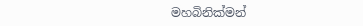මහබිනික්මන්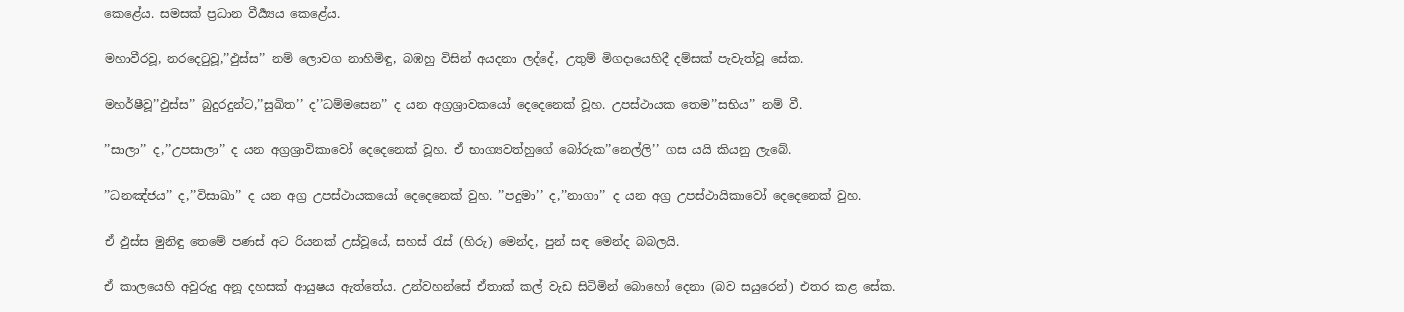කෙළේය. සමසක් ප්‍රධාන වීර්‍ය්‍යය කෙළේය.

මහාවීරවූ, නරදෙටුවූ,’’ඵුස්ස’’ නම් ලොවග නාහිමිඳු, බඹහු විසින් අයදනා ලද්දේ, උතුම් මිගදායෙහිදී දම්සක් පැවැත්වූ සේක.

මහර්ෂීවූ’’ඵුස්ස’’ බුදුරදුන්ට,’’සුඛිත’’ ද’’ධම්මසෙන’’ ද යන අග්‍රශ්‍රාවකයෝ දෙදෙනෙක් වූහ. උපස්ථායක තෙම’’සභිය’’ නම් වී.

’’සාලා’’ ද,’’උපසාලා’’ ද යන අග්‍රශ්‍රාවිකාවෝ දෙදෙනෙක් වූහ. ඒ භාග්‍යවත්හුගේ බෝරුක’’නෙල්ලි’’ ගස යයි කියනු ලැබේ.

’’ධනඤ්ජය’’ ද,’’විසාඛා’’ ද යන අග්‍ර උපස්ථායකයෝ දෙදෙනෙක් වුහ. ’’පදුමා’’ ද,’’නාගා’’ ද යන අග්‍ර උපස්ථායිකාවෝ දෙදෙනෙක් වුහ.

ඒ ඵුස්ස මුනිඳු තෙමේ පණස් අට රියනක් උස්වූයේ, සහස් රැස් (හිරු) මෙන්ද, පුන් සඳ මෙන්ද බබලයි.

ඒ කාලයෙහි අවුරුදු අනූ දහසක් ආයුෂය ඇත්තේය. උන්වහන්සේ ඒතාක් කල් වැඩ සිටිමින් බොහෝ දෙනා (බව සයුරෙන්) එතර කළ සේක.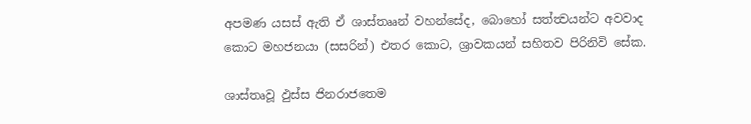අපමණ යසස් ඇති ඒ ශාස්තෲන් වහන්සේද, බොහෝ සත්ත්‍වයන්ට අවවාද කොට මහජනයා (සසරින්) එතර කොට, ශ්‍රාවකයන් සහිතව පිරිනිවි සේක.

ශාස්තෘවූ ඵුස්ස ජිනරාජතෙම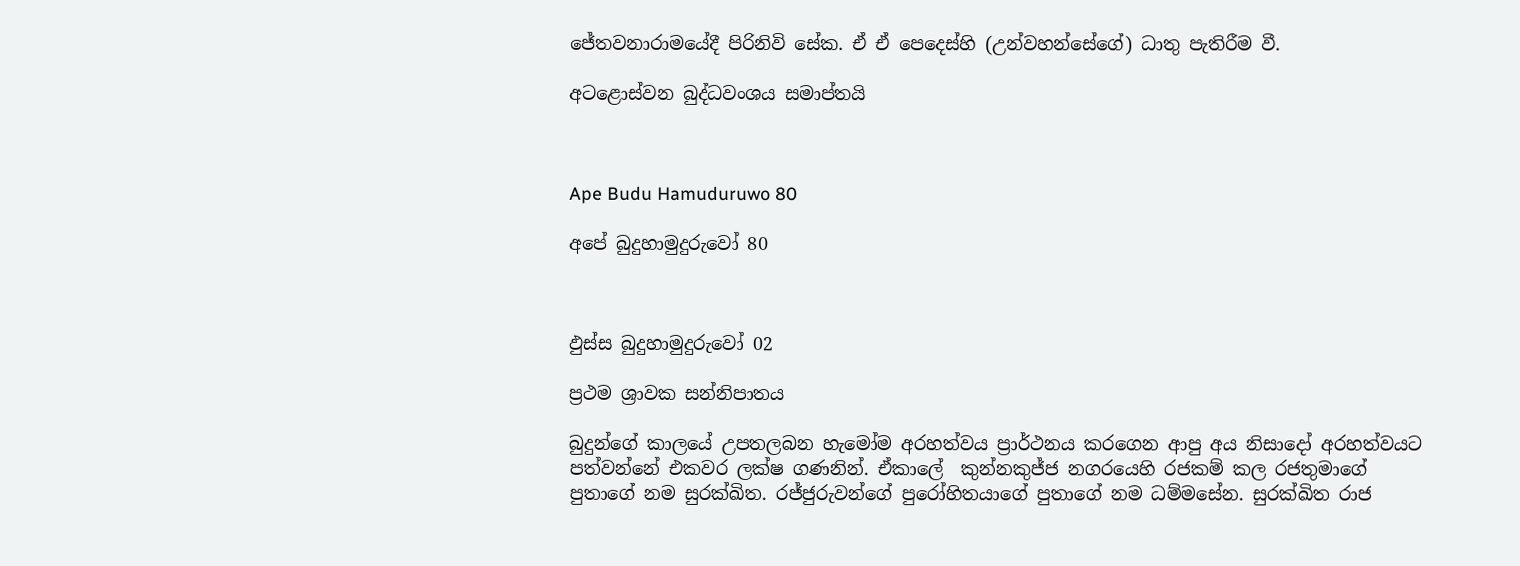ජේතවනාරාමයේදී පිරිනිවි සේක. ඒ ඒ පෙදෙස්හි (උන්වහන්සේගේ) ධාතු පැතිරීම වී.

අටළොස්වන බුද්ධවංශය සමාප්තයි



Ape Budu Hamuduruwo 80

අපේ බුදුහාමුදුරුවෝ 80



ඵුස්ස බුදුහාමුදුරුවෝ 02

ප්‍රථම ශ්‍රාවක සන්නිපාතය

බුදුන්ගේ කාලයේ උපතලබන හැමෝම අරහත්වය ප්‍රාර්ථනය කරගෙන ආපු අය නිසාදෝ අරහත්වයට පත්වන්නේ එකවර ලක්ෂ ගණනින්. ඒකාලේ  කුන්නකුජ්ජ නගරයෙහි රජකම් කල රජතුමාගේ පුතාගේ නම සුරක්ඛිත. රජ්ජුරුවන්ගේ පුරෝහිතයාගේ පුතාගේ නම ධම්මසේන. සුරක්ඛිත රාජ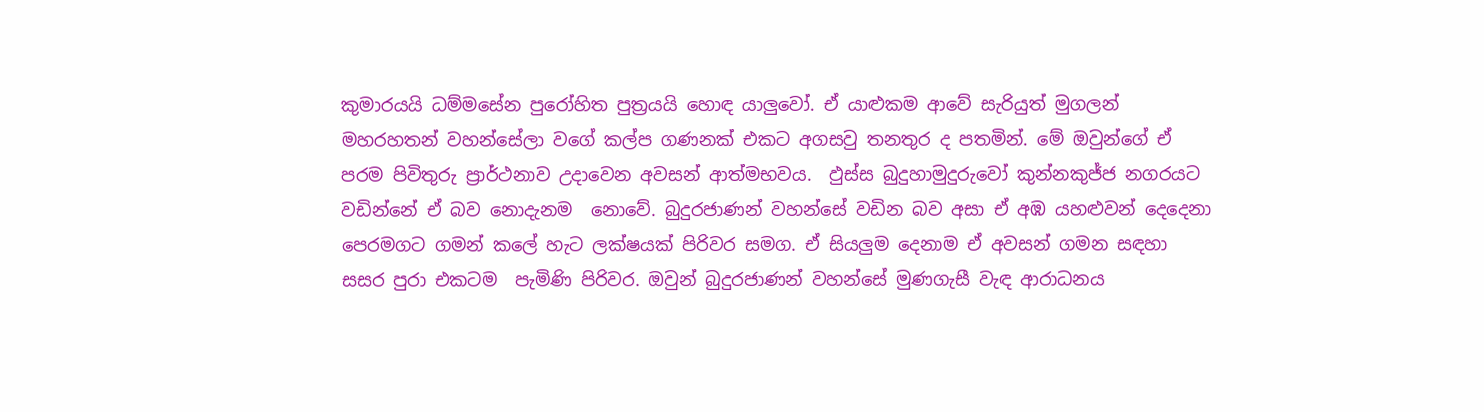කුමාරයයි ධම්මසේන පුරෝහිත පුත්‍රයයි හොඳ යාලුවෝ. ඒ යාළුකම ආවේ සැරියුත් මුගලන් මහරහතන් වහන්සේලා වගේ කල්ප ගණනක් එකට අගසවු තනතුර ද පතමින්. මේ ඔවුන්ගේ ඒ පරම පිවිතුරු ප්‍රාර්ථනාව උදාවෙන අවසන් ආත්මභවය.  ඵුස්ස බුදුහාමුදුරුවෝ කුන්නකුජ්ජ නගරයට වඩින්නේ ඒ බව නොදැනම  නොවේ. බුදුරජාණන් වහන්සේ වඩින බව අසා ඒ අඹ යහළුවන් දෙදෙනා පෙරමගට ගමන් කලේ හැට ලක්ෂයක් පිරිවර සමග. ඒ සියලුම දෙනාම ඒ අවසන් ගමන සඳහා සසර පුරා එකටම  පැමිණි පිරිවර. ඔවුන් බුදුරජාණන් වහන්සේ මුණගැසී වැඳ ආරාධනය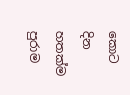කොට දින හතක්ම පුරාම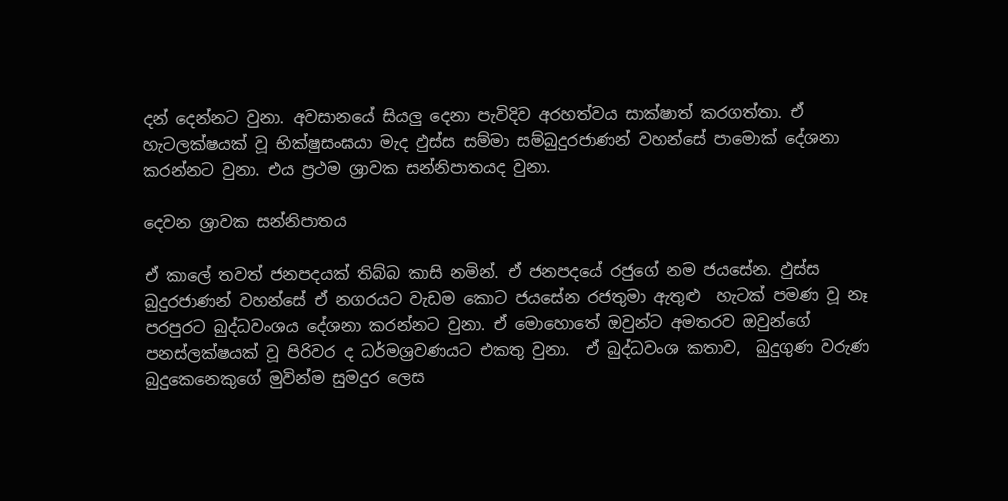දන් දෙන්නට වුනා. අවසානයේ සියලු දෙනා පැවිදිව අරහත්වය සාක්ෂාත් කරගත්තා. ඒ හැටලක්ෂයක් වූ භික්ෂුසංඝයා මැද ඵුස්ස සම්මා සම්බුදුරජාණන් වහන්සේ පාමොක් දේශනා කරන්නට වුනා. එය ප්‍රථම ශ්‍රාවක සන්නිපාතයද වුනා.

දෙවන ශ්‍රාවක සන්නිපාතය

ඒ කාලේ තවත් ජනපදයක් තිබ්බ කාසි නමින්. ඒ ජනපදයේ රජුගේ නම ජයසේන. ඵුස්ස බුදුරජාණන් වහන්සේ ඒ නගරයට වැඩම කොට ජයසේන රජතුමා ඇතුළු  හැටක් පමණ වූ නෑ පරපුරට බුද්ධවංශය දේශනා කරන්නට වුනා. ඒ මොහොතේ ඔවුන්ට අමතරව ඔවුන්ගේ පනස්ලක්ෂයක් වූ පිරිවර ද ධර්මශ්‍රවණයට එකතු වුනා.  ඒ බුද්ධවංශ කතාව,  බුදුගුණ වරුණ  බුදුකෙනෙකුගේ මුවින්ම සුමදුර ලෙස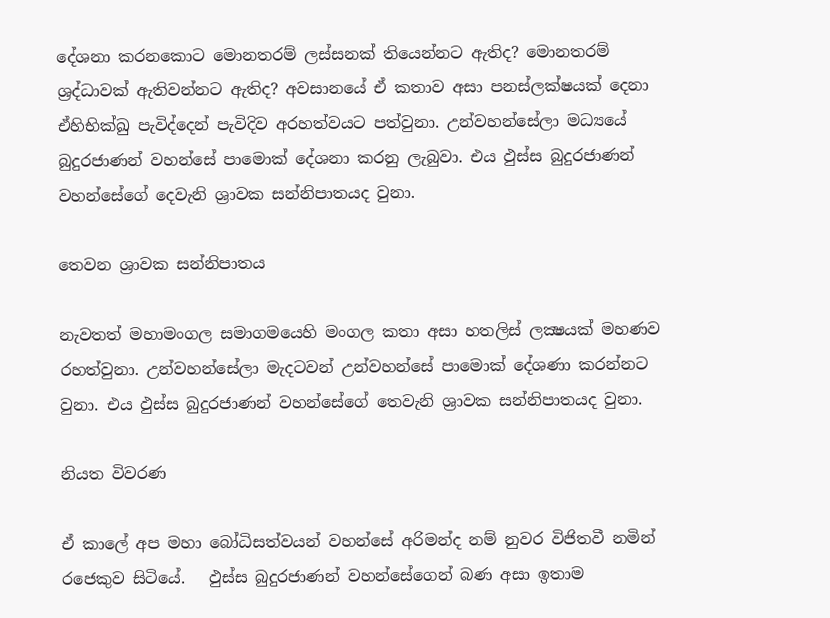දේශනා කරනකොට මොනතරම් ලස්සනක් තියෙන්නට ඇතිද? මොනතරම් ශ්‍රද්ධාවක් ඇතිවන්නට ඇතිද? අවසානයේ ඒ කතාව අසා පනස්ලක්ෂයක් දෙනා ඒහිභික්ඛු පැවිද්දෙන් පැවිදිව අරහත්වයට පත්වුනා. උන්වහන්සේලා මධ්‍යයේ බුදුරජාණන් වහන්සේ පාමොක් දේශනා කරනු ලැබුවා. එය ඵුස්ස බුදුරජාණන් වහන්සේගේ දෙවැනි ශ්‍රාවක සන්නිපාතයද වුනා.

තෙවන ශ්‍රාවක සන්නිපාතය

නැවතත් මහාමංගල සමාගමයෙහි මංගල කතා අසා හතලිස් ලක්‍ෂයක් මහණව රහත්වුනා. උන්වහන්සේලා මැදටවන් උන්වහන්සේ පාමොක් දේශණා කරන්නට වුනා. එය ඵුස්ස බුදුරජාණන් වහන්සේගේ තෙවැනි ශ්‍රාවක සන්නිපාතයද වුනා.

නියත විවරණ

ඒ කාලේ අප මහා බෝධිසත්වයන් වහන්සේ අරිමන්ද නම් නුවර විජිතවී නමින් රජෙකුව සිටියේ.   ඵුස්ස බුදුරජාණන් වහන්සේගෙන් බණ අසා ඉතාම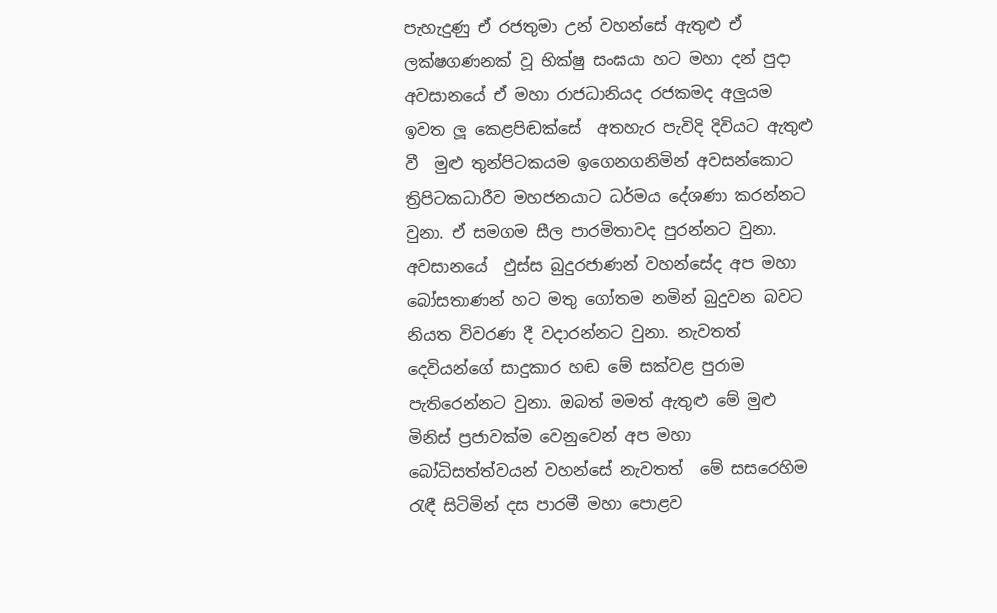පැහැදුණු ඒ රජතුමා උන් වහන්සේ ඇතුළු ඒ ලක්ෂගණනක් වූ භික්ෂු සංඝයා හට මහා දන් පුදා අවසානයේ ඒ මහා රාජධානියද රජකමද අලුයම ඉවත ලූ කෙළපිඬක්සේ  අතහැර පැවිදි දිවියට ඇතුළු වී  මුළු තුන්පිටකයම ඉගෙනගනිමින් අවසන්කොට ත්‍රිපිටකධාරීව මහජනයාට ධර්මය දේශණා කරන්නට වුනා. ඒ සමගම සීල පාරමිතාවද පුරන්නට වුනා. අවසානයේ  ඵුස්ස බුදුරජාණන් වහන්සේද අප මහා බෝසතාණන් හට මතු ගෝතම නමින් බුදුවන බවට නියත විවරණ දී වදාරන්නට වුනා. නැවතත් දෙවියන්ගේ සාදුකාර හඬ මේ සක්වළ පුරාම පැතිරෙන්නට වුනා. ඔබත් මමත් ඇතුළු මේ මුළු මිනිස් ප්‍රජාවක්ම වෙනුවෙන් අප මහා බෝධිසත්ත්වයන් වහන්සේ නැවතත්  මේ සසරෙහිම රැඳී සිටිමින් දස පාරමී මහා පොළව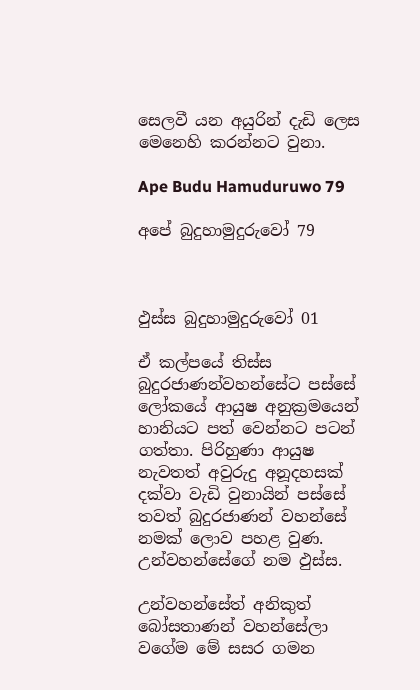සෙලවී යන අයුරින් දැඩි ලෙස මෙනෙහි කරන්නට වුනා.

Ape Budu Hamuduruwo 79

අපේ බුදුහාමුදුරුවෝ 79



ඵුස්ස බුදුහාමුදුරුවෝ 01

ඒ කල්පයේ තිස්ස බුදුරජාණන්වහන්සේට පස්සේ ලෝකයේ ආයුෂ අනුක්‍රමයෙන් හානියට පත් වෙන්නට පටන් ගත්තා. පිරිහුණා ආයුෂ නැවතත් අවුරුදු අනූදහසක් දක්වා වැඩි වුනායින් පස්සේ තවත් බුදුරජාණන් වහන්සේ නමක් ලොව පහළ වුණ. උන්වහන්සේගේ නම ඵුස්ස.

උන්වහන්සේත් අනිකුත් බෝසතාණන් වහන්සේලා වගේම මේ සසර ගමන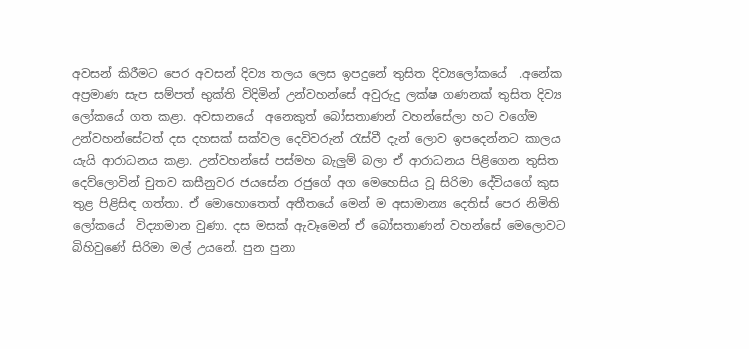අවසන් කිරීමට පෙර අවසන් දිව්‍ය තලය ලෙස ඉපදුනේ තුසිත දිව්‍යලෝකයේ  .අනේක අප්‍රමාණ සැප සම්පත් භුක්ති විදිමින් උන්වහන්සේ අවුරුදු ලක්ෂ ගණනක් තුසිත දිව්‍ය ලෝකයේ ගත කළා. අවසානයේ  අනෙකුත් බෝසතාණන් වහන්සේලා හට වගේම  උන්වහන්සේටත් දස දහසක් සක්වල දෙවිවරුන් රැස්වී දැන් ලොව ඉපදෙන්නට කාලය යැයි ආරාධනය කළා. උන්වහන්සේ පස්මහ බැලුම් බලා ඒ ආරාධනය පිළිගෙන තුසිත දෙව්ලොවින් චුතව කසීනුවර ජයසේන රජුගේ අග මෙහෙසිය වූ සිරිමා දේවියගේ කුස තුළ පිළිසිඳ ගත්තා. ඒ මොහොතෙත් අතීතයේ මෙන් ම අසාමාන්‍ය දෙතිස් පෙර නිමිති ලෝකයේ  විද්‍යාමාන වුණා. දස මසක් ඇවෑමෙන් ඒ බෝසතාණන් වහන්සේ මෙලොවට බිහිවුණේ සිරිමා මල් උයනේ. පුන පුනා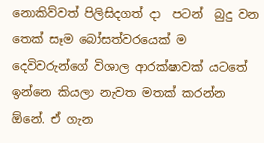නොකිව්වත් පිලිසිදගත් දා  පටන්  බුදු වන තෙක් සෑම බෝසත්වරයෙක් ම  දෙවිවරුන්ගේ විශාල ආරක්ෂාවක් යටතේ  ඉන්නෙ කියලා නැවත මතක් කරන්න ඕනේ. ඒ ගැන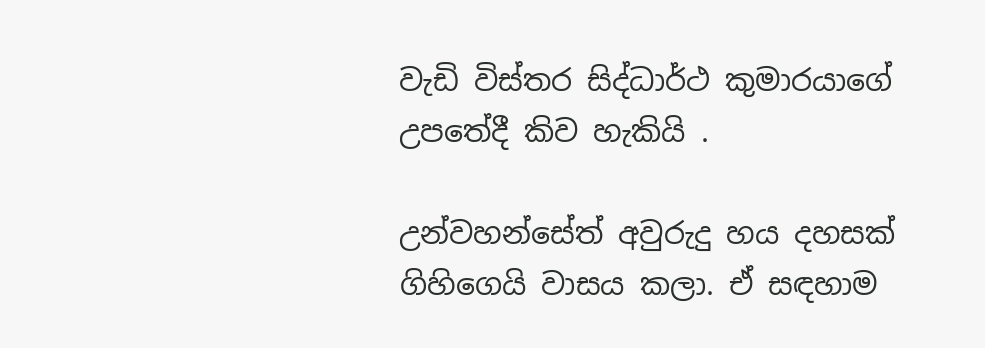වැඩි විස්තර සිද්ධාර්ථ කුමාරයාගේ උපතේදී කිව හැකියි .

උන්වහන්සේත් අවුරුදු හය දහසක්  ගිහිගෙයි වාසය කලා. ඒ සඳහාම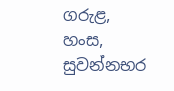ගරුළ,  හංස, සුවන්නභර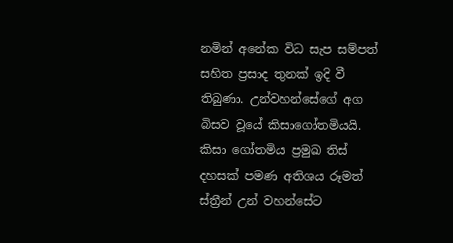නමින් අනේක විධ සැප සම්පත් සහිත ප්‍රසාද තුනක් ඉදි වී තිබුණා. උන්වහන්සේගේ අග බිසව වූයේ කිසාගෝතමියයි. කිසා ගෝතමිය ප්‍රමුඛ තිස් දහසක් පමණ අතිශය රූමත් ස්ත්‍රීන් උන් වහන්සේට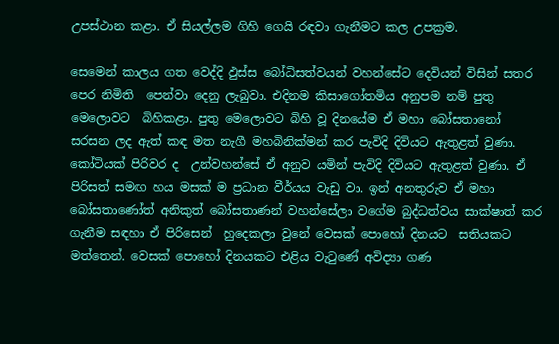උපස්ථාන කළා. ඒ සියල්ලම ගිහි ගෙයි රඳවා ගැනීමට කල උපක්‍රම.

සෙමෙන් කාලය ගත වෙද්දි ඵුස්ස බෝධිසත්වයන් වහන්සේට දෙවියන් විසින් සතර පෙර නිමිති  පෙන්වා දෙනු ලැබුවා. එදිනම කිසාගෝතමිය අනුපම නම් පුතු මෙලොවට  බිහිකළා. පුතු මෙලොවට බිහි වූ දිනයේම ඒ මහා බෝසතානෝ සරසන ලද ඇත් කඳ මත නැගී මහබිනික්මන් කර පැවිදි දිවියට ඇතුළත් වුණා. කෝටියක් පිරිවර ද  උන්වහන්සේ ඒ අනුව යමින් පැවිදි දිවියට ඇතුළත් වුණා. ඒ පිරිසත් සමඟ හය මසක් ම ප්‍රධාන වීර්යය වැඩු වා. ඉන් අනතුරුව ඒ මහා බෝසතාණෝත් අනිකුත් බෝසතාණන් වහන්සේලා වගේම බුද්ධත්වය සාක්ෂාත් කර ගැනීම සඳහා ඒ පිරිසෙන්  හුදෙකලා වුනේ වෙසක් පොහෝ දිනයට  සතියකට මත්තෙන්. වෙසක් පොහෝ දිනයකට එළිය වැටුණේ අවිද්‍යා ගණ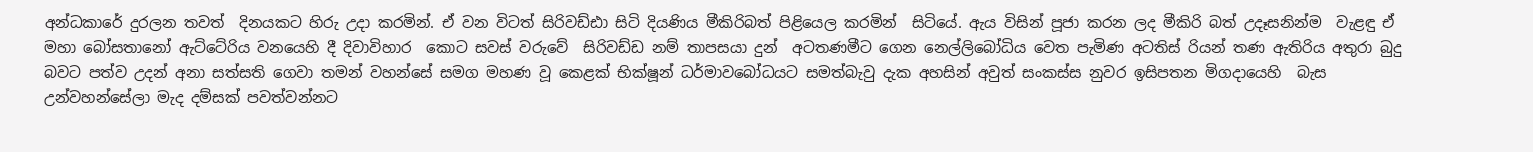අන්ධකාරේ දුරලන තවත්  දිනයකට හිරු උදා කරමින්. ඒ වන විටත් සිරිවඩ්ඪා සිටි දියණිය මීකිරිබත් පිළියෙල කරමින්  සිටියේ. ඇය විසින් පූජා කරන ලද මීකිරි බත් උදෑසනින්ම  වැළඳු ඒ මහා බෝසතානෝ ඇට්ටේරිය වනයෙහි දී දිවාවිහාර  කොට සවස් වරුවේ  සිරිවඩ්ඩ නම් තාපසයා දුන්  අටතණමීට ගෙන නෙල්ලිබෝධිය වෙත පැමිණ අටතිස් රියන් තණ ඇතිරිය අතුරා බුදු බවට පත්ව උදන් අනා සත්සති ගෙවා තමන් වහන්සේ සමග මහණ වූ කෙළක් භික්ෂූන් ධර්මාවබෝධයට සමත්බැවු දැක අහසින් අවුත් සංකස්ස නුවර ඉසිපතන මිගදායෙහි  බැස උන්වහන්සේලා මැද දම්සක් පවත්වන්නට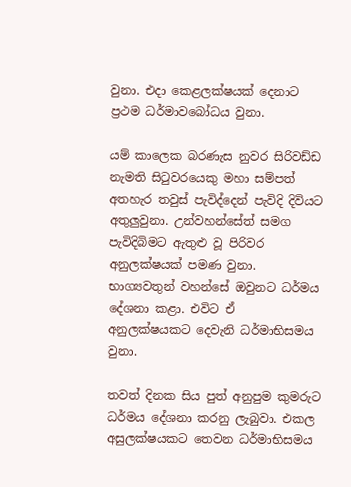වුනා. එදා කෙළලක්ෂයක් දෙනාට ප්‍රථම ධර්මාවබෝධය වුනා.

යම් කාලෙක බරණැස නුවර සිරිවඩ්ඩ නැමති සිටුවරයෙකු මහා සම්පත් අතහැර තවුස් පැවිද්දෙන් පැවිදි දිවියට අතුලුවුනා. උන්වහන්සේත් සමග පැවිදිබිමට ඇතුළු වූ පිරිවර අනුලක්ෂයක් පමණ වුනා. භාග්‍යවතුන් වහන්සේ ඔවුනට ධර්මය දේශනා කළා. එවිට ඒ අනුලක්ෂයකට දෙවැනි ධර්මාභිසමය වුනා.

තවත් දිනක සිය පුත් අනුපුම කුමරුට ධර්මය දේශනා කරනු ලැබුවා. එකල අසුලක්ෂයකට තෙවන ධර්මාභිසමය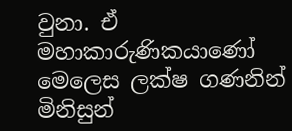වුනා. ඒ මහාකාරුණිකයාණෝ මෙලෙස ලක්ෂ ගණනින් මිනිසුන්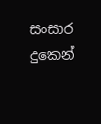සංසාර දුකෙන්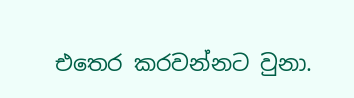එතෙර කරවන්නට වුනා.